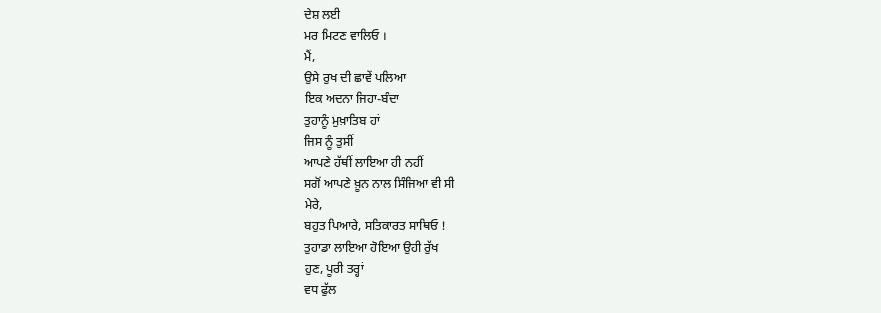ਦੇਸ਼ ਲਈ
ਮਰ ਮਿਟਣ ਵਾਲਿਓ ।
ਮੈਂ,
ਉਸੇ ਰੁਖ ਦੀ ਛਾਵੇਂ ਪਲਿਆ
ਇਕ ਅਦਨਾ ਜਿਹਾ-ਬੰਦਾ
ਤੁਹਾਨੂੰ ਮੁਖ਼ਾਤਿਬ ਹਾਂ
ਜਿਸ ਨੂੰ ਤੁਸੀਂ
ਆਪਣੇ ਹੱਥੀਂ ਲਾਇਆ ਹੀ ਨਹੀਂ
ਸਗੋਂ ਆਪਣੇ ਖ਼ੂਨ ਨਾਲ ਸਿੰਜਿਆ ਵੀ ਸੀ
ਮੇਰੇ,
ਬਹੁਤ ਪਿਆਰੇ, ਸਤਿਕਾਰਤ ਸਾਥਿਓ !
ਤੁਹਾਡਾ ਲਾਇਆ ਹੋਇਆ ਉਹੀ ਰੁੱਖ
ਹੁਣ, ਪੂਰੀ ਤਰ੍ਹਾਂ
ਵਧ ਫੁੱਲ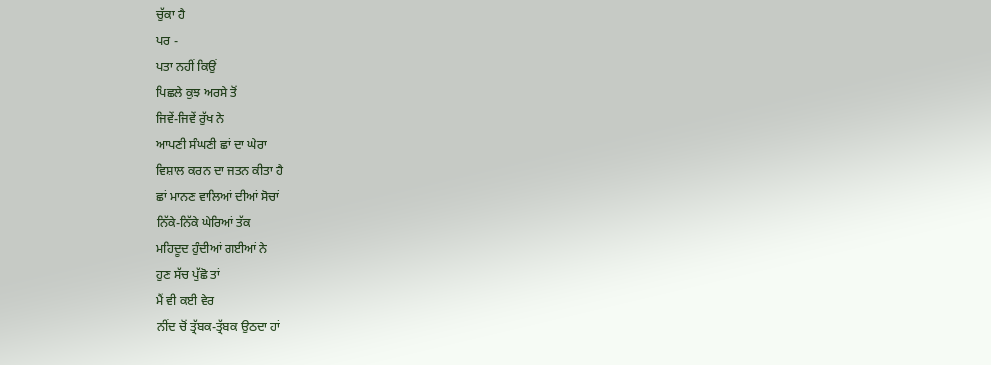ਚੁੱਕਾ ਹੈ
ਪਰ -
ਪਤਾ ਨਹੀਂ ਕਿਉਂ
ਪਿਛਲੇ ਕੁਝ ਅਰਸੇ ਤੋਂ
ਜਿਵੇਂ-ਜਿਵੇਂ ਰੁੱਖ ਨੇ
ਆਪਣੀ ਸੰਘਣੀ ਛਾਂ ਦਾ ਘੇਰਾ
ਵਿਸ਼ਾਲ ਕਰਨ ਦਾ ਜਤਨ ਕੀਤਾ ਹੈ
ਛਾਂ ਮਾਨਣ ਵਾਲਿਆਂ ਦੀਆਂ ਸੋਚਾਂ
ਨਿੱਕੇ-ਨਿੱਕੇ ਘੇਰਿਆਂ ਤੱਕ
ਮਹਿਦੂਦ ਹੁੰਦੀਆਂ ਗਈਆਂ ਨੇ
ਹੁਣ ਸੱਚ ਪੁੱਛੋ ਤਾਂ
ਮੈਂ ਵੀ ਕਈ ਵੇਰ
ਨੀਂਦ ਚੋਂ ਤ੍ਰੱਬਕ-ਤ੍ਰੱਬਕ ਉਠਦਾ ਹਾਂ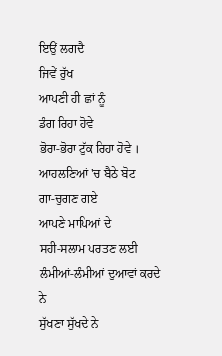ਇਉਂ ਲਗਦੈ
ਜਿਵੇਂ ਰੁੱਖ
ਆਪਣੀ ਹੀ ਛਾਂ ਨੂੰ
ਡੰਗ ਰਿਹਾ ਹੋਵੇ
ਭੋਰਾ-ਭੋਰਾ ਟੁੱਕ ਰਿਹਾ ਹੋਵੇ ।
ਆਹਲਣਿਆਂ 'ਚ ਬੈਠੇ ਬੋਟ
ਗਾ-ਚੁਗਣ ਗਏ
ਆਪਣੇ ਮਾਪਿਆਂ ਦੇ
ਸਹੀ-ਸਲਾਮ ਪਰਤਣ ਲਈ
ਲੰਮੀਆਂ-ਲੰਮੀਆਂ ਦੁਆਵਾਂ ਕਰਦੇ ਨੇ
ਸੁੱਖਣਾ ਸੁੱਖਦੇ ਨੇ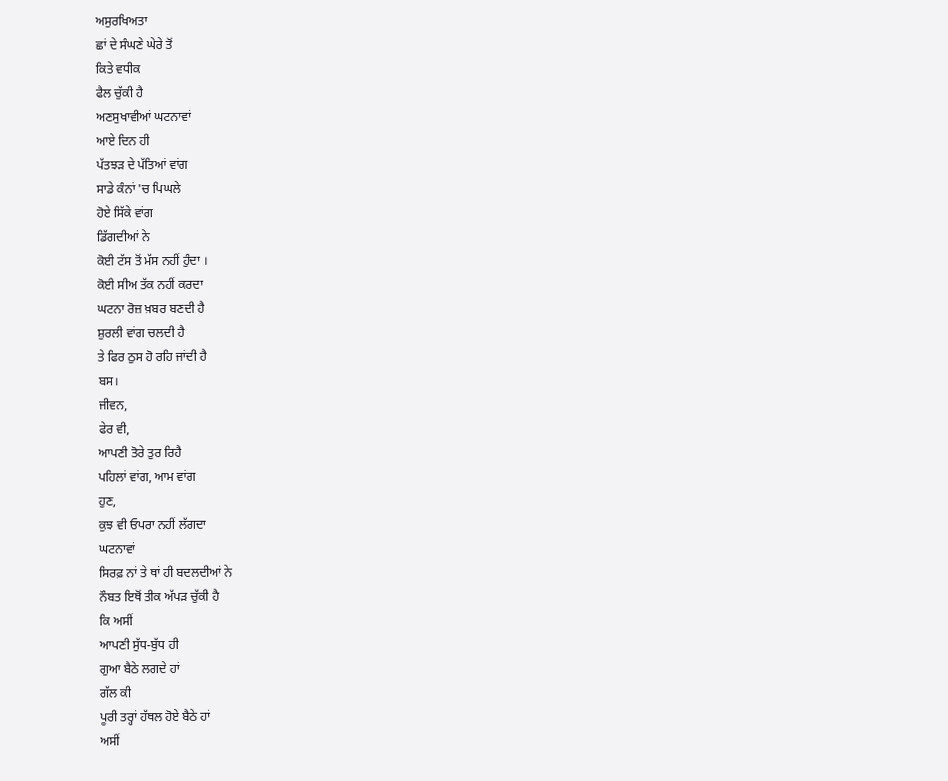ਅਸੁਰਖਿਅਤਾ
ਛਾਂ ਦੇ ਸੰਘਣੇ ਘੇਰੇ ਤੋਂ
ਕਿਤੇ ਵਧੀਕ
ਫੈਲ ਚੁੱਕੀ ਹੈ
ਅਣਸੁਖਾਵੀਆਂ ਘਟਨਾਵਾਂ
ਆਏ ਦਿਨ ਹੀ
ਪੱਤਝੜ ਦੇ ਪੱਤਿਆਂ ਵਾਂਗ
ਸਾਡੇ ਕੰਨਾਂ 'ਚ ਪਿਘਲੇ
ਹੋਏ ਸਿੱਕੇ ਵਾਂਗ
ਡਿੱਗਦੀਆਂ ਨੇ
ਕੋਈ ਟੱਸ ਤੋਂ ਮੱਸ ਨਹੀਂ ਹੁੰਦਾ ।
ਕੋਈ ਸੀਅ ਤੱਕ ਨਹੀਂ ਕਰਦਾ
ਘਟਨਾ ਰੋਜ਼ ਖ਼ਬਰ ਬਣਦੀ ਹੈ
ਸ਼ੁਰਲੀ ਵਾਂਗ ਚਲਦੀ ਹੈ
ਤੇ ਫਿਰ ਠੁਸ ਹੋ ਰਹਿ ਜਾਂਦੀ ਹੈ
ਬਸ।
ਜੀਵਨ,
ਫੇਰ ਵੀ,
ਆਪਣੀ ਤੋਰੇ ਤੁਰ ਰਿਹੈ
ਪਹਿਲਾਂ ਵਾਂਗ, ਆਮ ਵਾਂਗ
ਹੁਣ,
ਕੁਝ ਵੀ ਓਪਰਾ ਨਹੀਂ ਲੱਗਦਾ
ਘਟਨਾਵਾਂ
ਸਿਰਫ਼ ਨਾਂ ਤੇ ਥਾਂ ਹੀ ਬਦਲਦੀਆਂ ਨੇ
ਨੌਬਤ ਇਥੋਂ ਤੀਕ ਅੱਪੜ ਚੁੱਕੀ ਹੈ
ਕਿ ਅਸੀਂ
ਆਪਣੀ ਸੁੱਧ-ਬੁੱਧ ਹੀ
ਗੁਆ ਬੈਠੇ ਲਗਦੇ ਹਾਂ
ਗੱਲ ਕੀ
ਪੂਰੀ ਤਰ੍ਹਾਂ ਹੱਥਲ ਹੋਏ ਬੈਠੇ ਹਾਂ
ਅਸੀਂ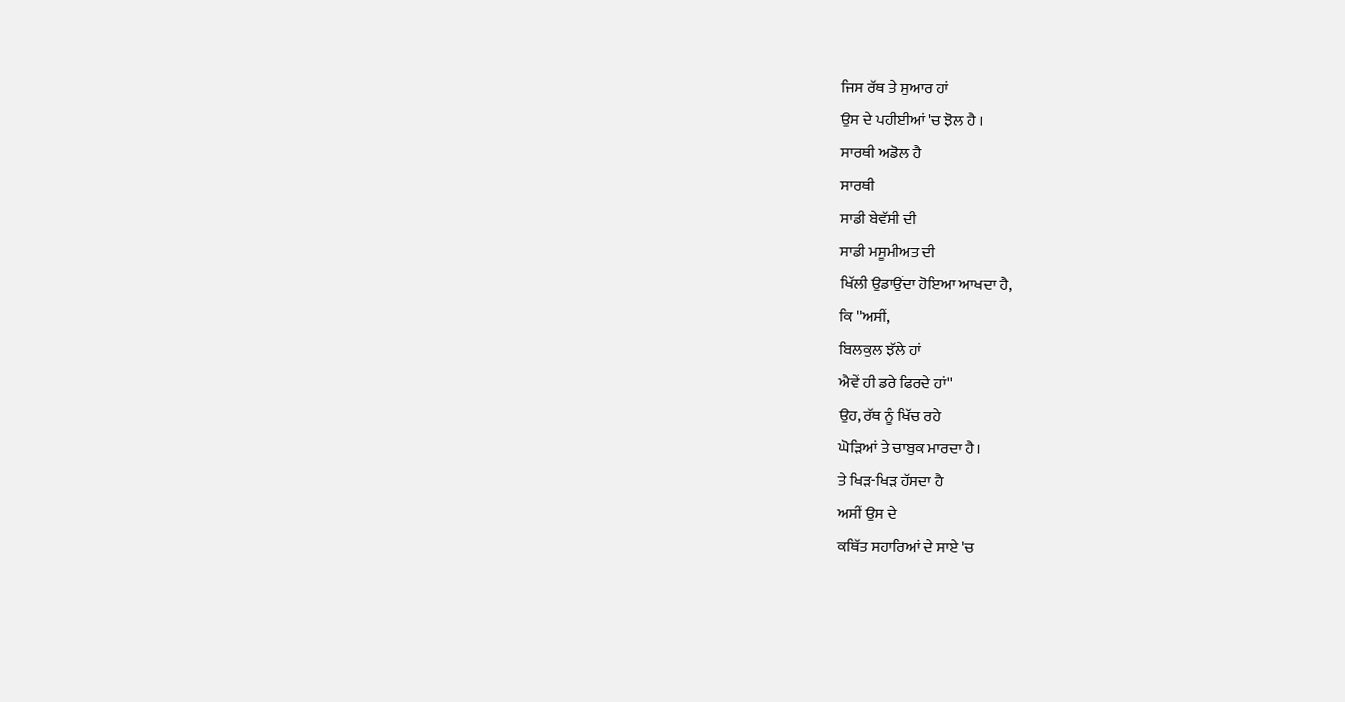ਜਿਸ ਰੱਥ ਤੇ ਸੁਆਰ ਹਾਂ
ਉਸ ਦੇ ਪਹੀਈਆਂ 'ਚ ਝੋਲ ਹੈ ।
ਸਾਰਥੀ ਅਡੋਲ ਹੈ
ਸਾਰਥੀ
ਸਾਡੀ ਬੇਵੱਸੀ ਦੀ
ਸਾਡੀ ਮਸੂਮੀਅਤ ਦੀ
ਖਿੱਲੀ ਉਡਾਉਂਦਾ ਹੋਇਆ ਆਖਦਾ ਹੈ,
ਕਿ ''ਅਸੀਂ,
ਬਿਲਕੁਲ ਝੱਲੇ ਹਾਂ
ਐਵੇਂ ਹੀ ਡਰੇ ਫਿਰਦੇ ਹਾਂ''
ਉਹ, ਰੱਥ ਨੂੰ ਖਿੱਚ ਰਹੇ
ਘੋੜਿਆਂ ਤੇ ਚਾਬੁਕ ਮਾਰਦਾ ਹੈ।
ਤੇ ਖਿੜ-ਖਿੜ ਹੱਸਦਾ ਹੈ
ਅਸੀਂ ਉਸ ਦੇ
ਕਥਿੱਤ ਸਹਾਰਿਆਂ ਦੇ ਸਾਏ 'ਚ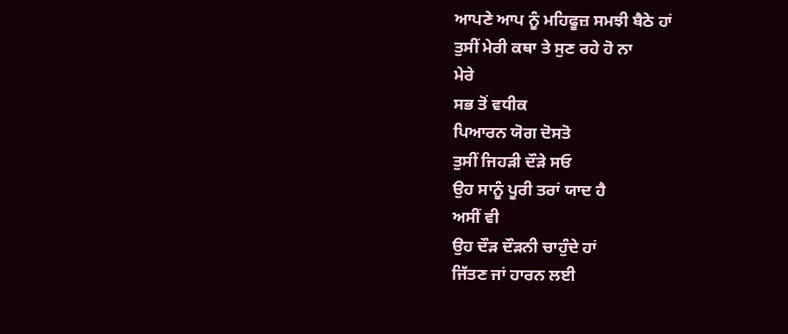ਆਪਣੇ ਆਪ ਨੂੰ ਮਹਿਫੂਜ਼ ਸਮਝੀ ਬੈਠੇ ਹਾਂ
ਤੁਸੀਂ ਮੇਰੀ ਕਥਾ ਤੇ ਸੁਣ ਰਹੇ ਹੋ ਨਾ
ਮੇਰੇ
ਸਭ ਤੋਂ ਵਧੀਕ
ਪਿਆਰਨ ਯੋਗ ਦੋਸਤੋ
ਤੁਸੀਂ ਜਿਹੜੀ ਦੌੜੇ ਸਓ
ਉਹ ਸਾਨੂੰ ਪੂਰੀ ਤਰਾਂ ਯਾਦ ਹੈ
ਅਸੀਂ ਵੀ
ਉਹ ਦੌੜ ਦੌੜਨੀ ਚਾਹੁੰਦੇ ਹਾਂ
ਜਿੱਤਣ ਜਾਂ ਹਾਰਨ ਲਈ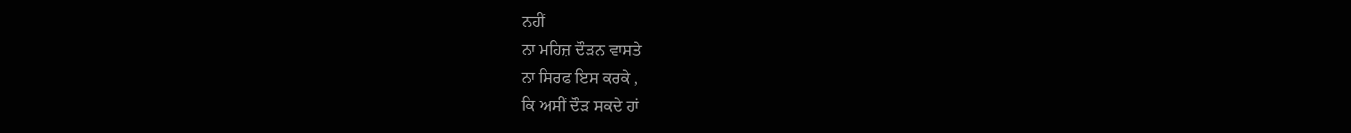ਨਹੀਂ
ਨਾ ਮਹਿਜ਼ ਦੌੜਨ ਵਾਸਤੇ
ਨਾ ਸਿਰਫ ਇਸ ਕਰਕੇ ,
ਕਿ ਅਸੀਂ ਦੌੜ ਸਕਦੇ ਹਾਂ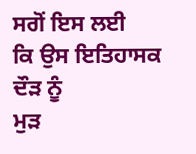ਸਗੋਂ ਇਸ ਲਈ
ਕਿ ਉਸ ਇਤਿਹਾਸਕ ਦੌੜ ਨੂੰ
ਮੁੜ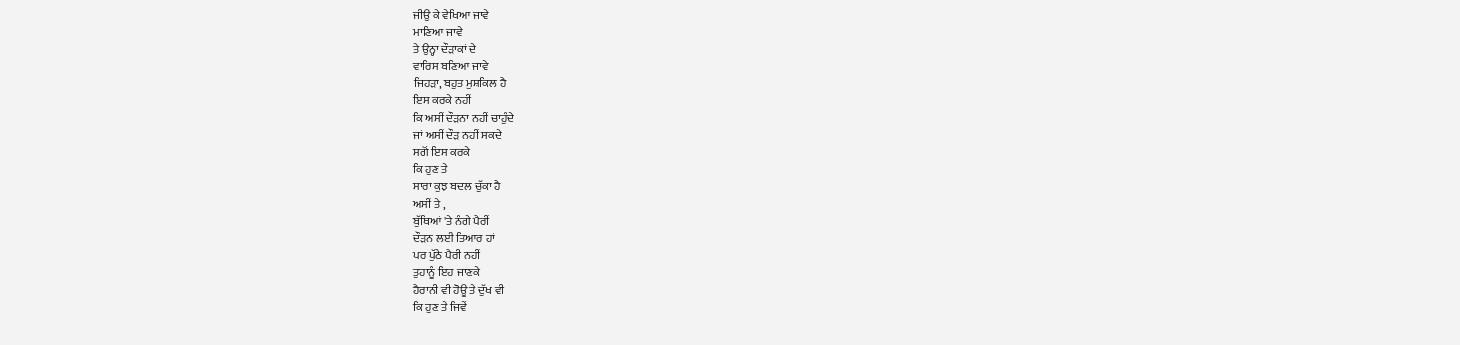ਜੀਉ ਕੇ ਵੇਖਿਆ ਜਾਵੇ
ਮਾਣਿਆ ਜਾਵੇ
ਤੇ ਉਨ੍ਹਾ ਦੌੜਾਕਾਂ ਦੇ
ਵਾਰਿਸ ਬਣਿਆ ਜਾਵੇ
ਜਿਹੜਾ, ਬਹੁਤ ਮੁਸ਼ਕਿਲ ਹੈ
ਇਸ ਕਰਕੇ ਨਹੀਂ
ਕਿ ਅਸੀਂ ਦੌੜਨਾ ਨਹੀਂ ਚਾਹੁੰਦੇ
ਜਾਂ ਅਸੀਂ ਦੌੜ ਨਹੀਂ ਸਕਦੇ
ਸਗੋਂ ਇਸ ਕਰਕੇ
ਕਿ ਹੁਣ ਤੇ
ਸਾਰਾ ਕੁਝ ਬਦਲ ਚੁੱਕਾ ਹੈ
ਅਸੀਂ ਤੇ ,
ਬੁੱਥਿਆਂ 'ਤੇ ਨੰਗੇ ਪੈਰੀਂ
ਦੌੜਨ ਲਈ ਤਿਆਰ ਹਾਂ
ਪਰ ਪੁੱਠੇ ਪੈਰੀ ਨਹੀਂ
ਤੁਹਾਨੂੰ ਇਹ ਜਾਣਕੇ
ਹੈਰਾਨੀ ਵੀ ਹੋਊ ਤੇ ਦੁੱਖ ਵੀ
ਕਿ ਹੁਣ ਤੇ ਜਿਵੇਂ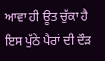ਆਵਾ ਹੀ ਊਤ ਚੁੱਕਾ ਹੈ
ਇਸ ਪੁੱਠੇ ਪੈਰਾਂ ਦੀ ਦੌੜ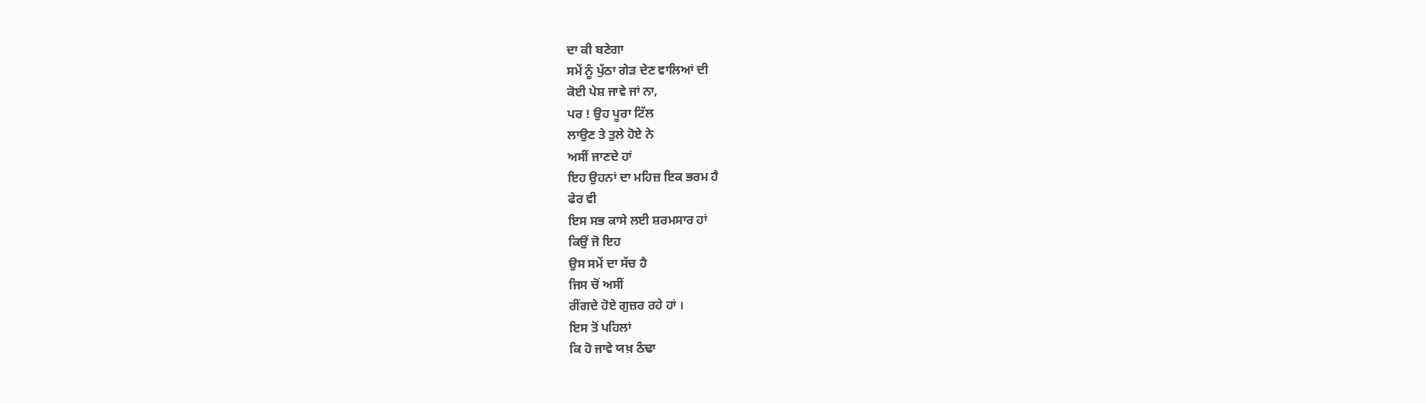ਦਾ ਕੀ ਬਣੇਗਾ
ਸਮੇਂ ਨੂੰ ਪੁੱਠਾ ਗੇੜ ਦੇਣ ਵਾਲਿਆਂ ਦੀ
ਕੋਈ ਪੇਸ਼ ਜਾਵੇ ਜਾਂ ਨਾ,
ਪਰ ! ਉਹ ਪੂਰਾ ਟਿੱਲ
ਲਾਉਣ ਤੇ ਤੁਲੇ ਹੋਏ ਨੇ
ਅਸੀਂ ਜਾਣਦੇ ਹਾਂ
ਇਹ ਉਹਨਾਂ ਦਾ ਮਹਿਜ਼ ਇਕ ਭਰਮ ਹੈ
ਫੇਰ ਵੀ
ਇਸ ਸਭ ਕਾਸੇ ਲਈ ਸ਼ਰਮਸਾਰ ਹਾਂ
ਕਿਉਂ ਜੋ ਇਹ
ਉਸ ਸਮੇਂ ਦਾ ਸੱਚ ਹੈ
ਜਿਸ ਚੋਂ ਅਸੀਂ
ਰੀਂਗਦੇ ਹੋਏ ਗੁਜ਼ਰ ਰਹੇ ਹਾਂ ।
ਇਸ ਤੋਂ ਪਹਿਲਾਂ
ਕਿ ਹੋ ਜਾਵੇ ਯਖ਼ ਠੰਢਾ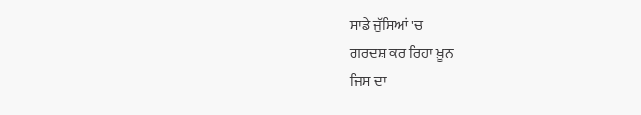ਸਾਡੇ ਜੁੱਸਿਆਂ 'ਚ
ਗਰਦਸ਼ ਕਰ ਰਿਹਾ ਖ਼ੂਨ
ਜਿਸ ਦਾ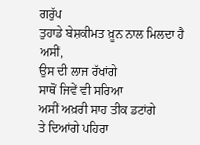ਗਰੁੱਪ
ਤੁਹਾਡੇ ਬੇਸ਼ਕੀਮਤ ਖ਼ੂਨ ਨਾਲ ਮਿਲਦਾ ਹੈ
ਅਸੀਂ,
ਉਸ ਦੀ ਲਾਜ ਰੱਖਾਂਗੇ
ਸਾਥੋਂ ਜਿਵੇਂ ਵੀ ਸਰਿਆ
ਅਸੀਂ ਅਖ਼ਰੀ ਸਾਹ ਤੀਕ ਡਟਾਂਗੇ
ਤੇ ਦਿਆਂਗੇ ਪਹਿਰਾ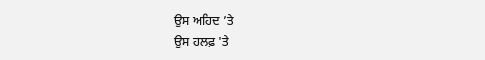ਉਸ ਅਹਿਦ ’ਤੇ
ਉਸ ਹਲਫ਼ 'ਤੇ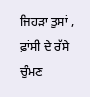ਜਿਹੜਾ ਤੁਸਾਂ ,
ਫ਼ਾਂਸੀ ਦੇ ਰੱਸੇ ਚੁੰਮਣ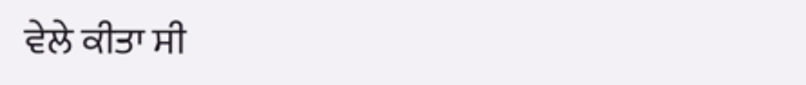ਵੇਲੇ ਕੀਤਾ ਸੀ